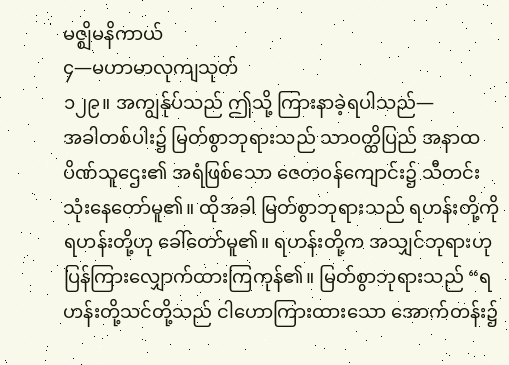မဇ္ဈိမနိကာယ်
၄—မဟာမာလုကျသုတ်
၁၂၉။ အကျွန်ုပ်သည် ဤသို့ ကြားနာခဲ့ရပါသည်—
အခါတစ်ပါး၌ မြတ်စွာဘုရားသည် သာဝတ္ထိပြည် အနာထပိဏ်သူဌေး၏ အရံဖြစ်သော ဇေတဝန်ကျောင်း၌ သီတင်းသုံးနေတော်မူ၏။ ထိုအခါ မြတ်စွာဘုရားသည် ရဟန်းတို့ကို ရဟန်းတို့ဟု ခေါ်တော်မူ၏။ ရဟန်းတို့က အသျှင်ဘုရားဟု ပြန်ကြားလျှောက်ထားကြကုန်၏။ မြတ်စွာဘုရားသည် “ရဟန်းတို့သင်တို့သည် ငါဟောကြားထားသော အောက်တန်း၌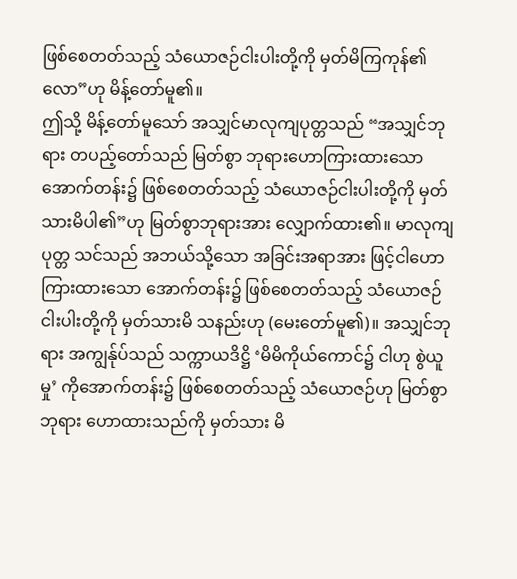ဖြစ်စေတတ်သည့် သံယောဇဉ်ငါးပါးတို့ကို မှတ်မိကြကုန်၏လော”ဟု မိန့်တော်မူ၏။
ဤသို့ မိန့်တော်မူသော် အသျှင်မာလုကျပုတ္တသည် “အသျှင်ဘုရား တပည့်တော်သည် မြတ်စွာ ဘုရားဟောကြားထားသော အောက်တန်း၌ ဖြစ်စေတတ်သည့် သံယောဇဉ်ငါးပါးတို့ကို မှတ်သားမိပါ၏”ဟု မြတ်စွာဘုရားအား လျှောက်ထား၏။ မာလုကျပုတ္တ သင်သည် အဘယ်သို့သော အခြင်းအရာအား ဖြင့်ငါဟောကြားထားသော အောက်တန်း၌ ဖြစ်စေတတ်သည့် သံယောဇဉ်ငါးပါးတို့ကို မှတ်သားမိ သနည်းဟု (မေးတော်မူ၏)။ အသျှင်ဘုရား အကျွန်ုပ်သည် သက္ကာယဒိဋ္ဌိ ‘မိမိကိုယ်ကောင်၌ ငါဟု စွဲယူမှု’ ကိုအောက်တန်း၌ ဖြစ်စေတတ်သည့် သံယောဇဉ်ဟု မြတ်စွာဘုရား ဟောထားသည်ကို မှတ်သား မိ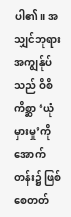ပါ၏။ အသျှင်ဘုရား အကျွန်ုပ်သည် ဝိစိကိစ္ဆာ ‘ယုံမှားမှု’ကို အောက်တန်း၌ ဖြစ်စေတတ်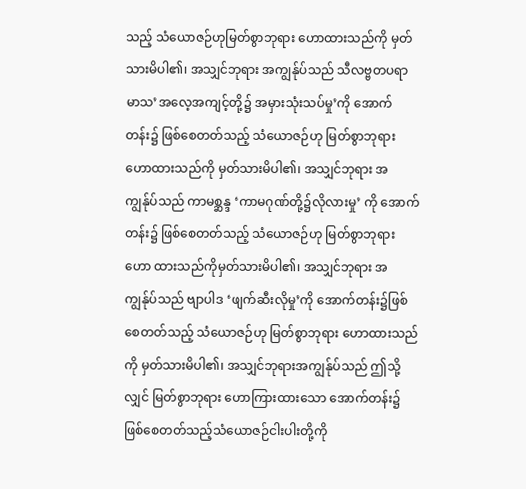သည့် သံယောဇဉ်ဟုမြတ်စွာဘုရား ဟောထားသည်ကို မှတ်သားမိပါ၏၊ အသျှင်ဘုရား အကျွန်ုပ်သည် သီလဗ္ဗတပရာမာသ’အလေ့အကျင့်တို့၌ အမှားသုံးသပ်မှု’ကို အောက်တန်း၌ ဖြစ်စေတတ်သည့် သံယောဇဉ်ဟု မြတ်စွာဘုရားဟောထားသည်ကို မှတ်သားမိပါ၏၊ အသျှင်ဘုရား အကျွန်ုပ်သည် ကာမစ္ဆန္ဒ ‘ကာမဂုဏ်တို့၌လိုလားမှု’ ကို အောက်တန်း၌ ဖြစ်စေတတ်သည့် သံယောဇဉ်ဟု မြတ်စွာဘုရား ဟော ထားသည်ကိုမှတ်သားမိပါ၏၊ အသျှင်ဘုရား အကျွန်ုပ်သည် ဗျာပါဒ ‘ဖျက်ဆီးလိုမှု’ကို အောက်တန်း၌ဖြစ်စေတတ်သည့် သံယောဇဉ်ဟု မြတ်စွာဘုရား ဟောထားသည်ကို မှတ်သားမိပါ၏၊ အသျှင်ဘုရားအကျွန်ုပ်သည် ဤသို့လျှင် မြတ်စွာဘုရား ဟောကြားထားသော အောက်တန်း၌ ဖြစ်စေတတ်သည့်သံယောဇဉ်ငါးပါးတို့ကို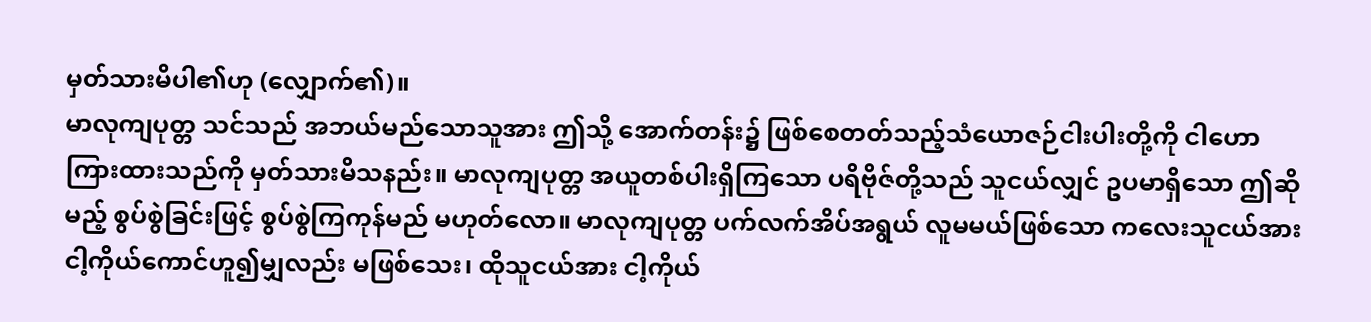မှတ်သားမိပါ၏ဟု (လျှောက်၏)။
မာလုကျပုတ္တ သင်သည် အဘယ်မည်သောသူအား ဤသို့ အောက်တန်း၌ ဖြစ်စေတတ်သည့်သံယောဇဉ်ငါးပါးတို့ကို ငါဟောကြားထားသည်ကို မှတ်သားမိသနည်း။ မာလုကျပုတ္တ အယူတစ်ပါးရှိကြသော ပရိဗိုဇ်တို့သည် သူငယ်လျှင် ဥပမာရှိသော ဤဆိုမည့် စွပ်စွဲခြင်းဖြင့် စွပ်စွဲကြကုန်မည် မဟုတ်လော။ မာလုကျပုတ္တ ပက်လက်အိပ်အရွယ် လူမမယ်ဖြစ်သော ကလေးသူငယ်အား ငါ့ကိုယ်ကောင်ဟူ၍မျှလည်း မဖြစ်သေး၊ ထိုသူငယ်အား ငါ့ကိုယ်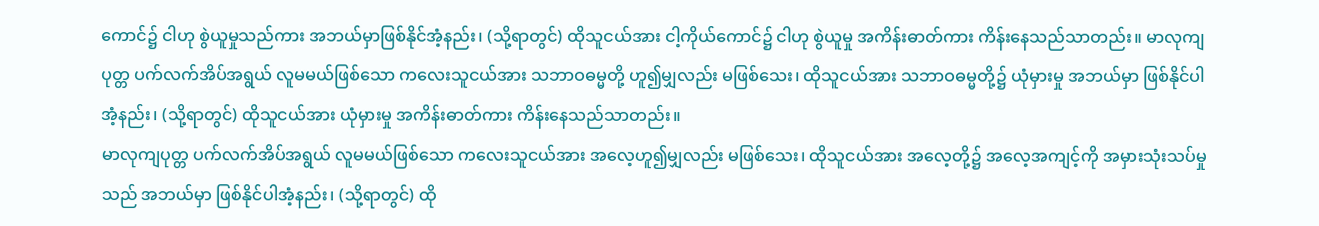ကောင်၌ ငါဟု စွဲယူမှုသည်ကား အဘယ်မှာဖြစ်နိုင်အံ့နည်း၊ (သို့ရာတွင်) ထိုသူငယ်အား ငါ့ကိုယ်ကောင်၌ ငါဟု စွဲယူမှု အကိန်းဓာတ်ကား ကိန်းနေသည်သာတည်း။ မာလုကျပုတ္တ ပက်လက်အိပ်အရွယ် လူမမယ်ဖြစ်သော ကလေးသူငယ်အား သဘာဝဓမ္မတို့ ဟူ၍မျှလည်း မဖြစ်သေး၊ ထိုသူငယ်အား သဘာဝဓမ္မတို့၌ ယုံမှားမှု အဘယ်မှာ ဖြစ်နိုင်ပါအံ့နည်း၊ (သို့ရာတွင်) ထိုသူငယ်အား ယုံမှားမှု အကိန်းဓာတ်ကား ကိန်းနေသည်သာတည်း။
မာလုကျပုတ္တ ပက်လက်အိပ်အရွယ် လူမမယ်ဖြစ်သော ကလေးသူငယ်အား အလေ့ဟူ၍မျှလည်း မဖြစ်သေး၊ ထိုသူငယ်အား အလေ့တို့၌ အလေ့အကျင့်ကို အမှားသုံးသပ်မှုသည် အဘယ်မှာ ဖြစ်နိုင်ပါအံ့နည်း၊ (သို့ရာတွင်) ထို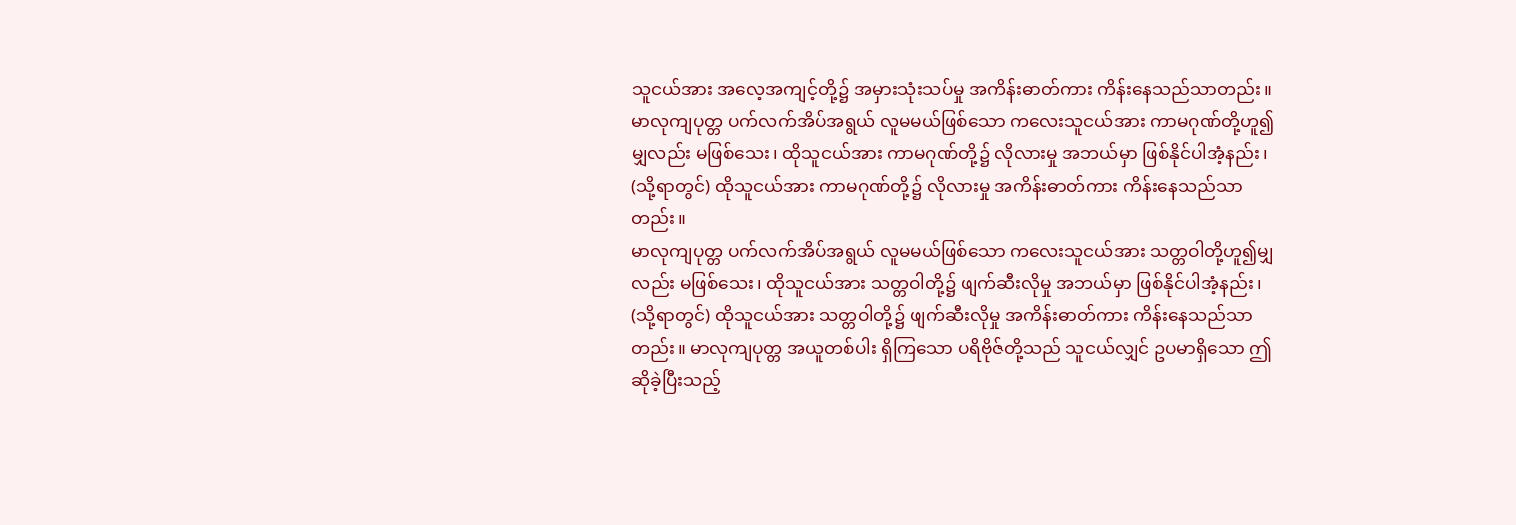သူငယ်အား အလေ့အကျင့်တို့၌ အမှားသုံးသပ်မှု အကိန်းဓာတ်ကား ကိန်းနေသည်သာတည်း။
မာလုကျပုတ္တ ပက်လက်အိပ်အရွယ် လူမမယ်ဖြစ်သော ကလေးသူငယ်အား ကာမဂုဏ်တို့ဟူ၍မျှလည်း မဖြစ်သေး၊ ထိုသူငယ်အား ကာမဂုဏ်တို့၌ လိုလားမှု အဘယ်မှာ ဖြစ်နိုင်ပါအံ့နည်း၊ (သို့ရာတွင်) ထိုသူငယ်အား ကာမဂုဏ်တို့၌ လိုလားမှု အကိန်းဓာတ်ကား ကိန်းနေသည်သာတည်း။
မာလုကျပုတ္တ ပက်လက်အိပ်အရွယ် လူမမယ်ဖြစ်သော ကလေးသူငယ်အား သတ္တဝါတို့ဟူ၍မျှလည်း မဖြစ်သေး၊ ထိုသူငယ်အား သတ္တဝါတို့၌ ဖျက်ဆီးလိုမှု အဘယ်မှာ ဖြစ်နိုင်ပါအံ့နည်း၊ (သို့ရာတွင်) ထိုသူငယ်အား သတ္တဝါတို့၌ ဖျက်ဆီးလိုမှု အကိန်းဓာတ်ကား ကိန်းနေသည်သာတည်း။ မာလုကျပုတ္တ အယူတစ်ပါး ရှိကြသော ပရိဗိုဇ်တို့သည် သူငယ်လျှင် ဥပမာရှိသော ဤဆိုခဲ့ပြီးသည့်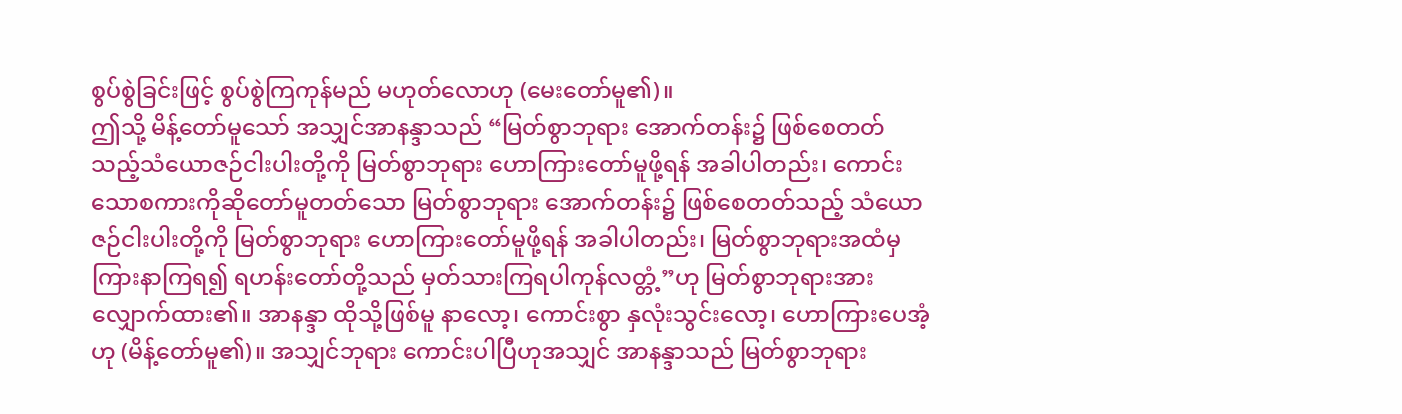စွပ်စွဲခြင်းဖြင့် စွပ်စွဲကြကုန်မည် မဟုတ်လောဟု (မေးတော်မူ၏)။
ဤသို့ မိန့်တော်မူသော် အသျှင်အာနန္ဒာသည် “မြတ်စွာဘုရား အောက်တန်း၌ ဖြစ်စေတတ်သည့်သံယောဇဉ်ငါးပါးတို့ကို မြတ်စွာဘုရား ဟောကြားတော်မူဖို့ရန် အခါပါတည်း၊ ကောင်းသောစကားကိုဆိုတော်မူတတ်သော မြတ်စွာဘုရား အောက်တန်း၌ ဖြစ်စေတတ်သည့် သံယောဇဉ်ငါးပါးတို့ကို မြတ်စွာဘုရား ဟောကြားတော်မူဖို့ရန် အခါပါတည်း၊ မြတ်စွာဘုရားအထံမှ ကြားနာကြရ၍ ရဟန်းတော်တို့သည် မှတ်သားကြရပါကုန်လတ္တံ့”ဟု မြတ်စွာဘုရားအား လျှောက်ထား၏။ အာနန္ဒာ ထိုသို့ဖြစ်မူ နာလော့၊ ကောင်းစွာ နှလုံးသွင်းလော့၊ ဟောကြားပေအံ့ဟု (မိန့်တော်မူ၏)။ အသျှင်ဘုရား ကောင်းပါပြီဟုအသျှင် အာနန္ဒာသည် မြတ်စွာဘုရား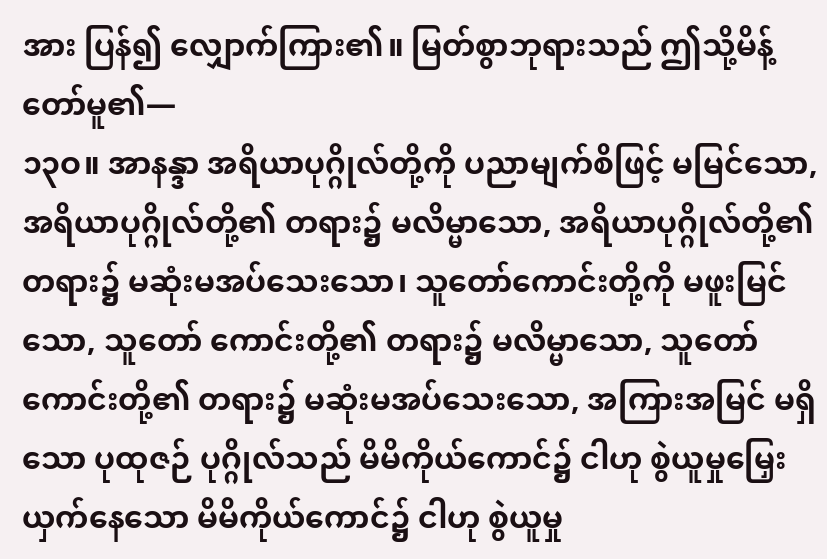အား ပြန်၍ လျှောက်ကြား၏။ မြတ်စွာဘုရားသည် ဤသို့မိန့်တော်မူ၏—
၁၃ဝ။ အာနန္ဒာ အရိယာပုဂ္ဂိုလ်တို့ကို ပညာမျက်စိဖြင့် မမြင်သော, အရိယာပုဂ္ဂိုလ်တို့၏ တရား၌ မလိမ္မာသော, အရိယာပုဂ္ဂိုလ်တို့၏ တရား၌ မဆုံးမအပ်သေးသော၊ သူတော်ကောင်းတို့ကို မဖူးမြင်သော, သူတော် ကောင်းတို့၏ တရား၌ မလိမ္မာသော, သူတော်ကောင်းတို့၏ တရား၌ မဆုံးမအပ်သေးသော, အကြားအမြင် မရှိသော ပုထုဇဉ် ပုဂ္ဂိုလ်သည် မိမိကိုယ်ကောင်၌ ငါဟု စွဲယူမှုမြှေးယှက်နေသော မိမိကိုယ်ကောင်၌ ငါဟု စွဲယူမှု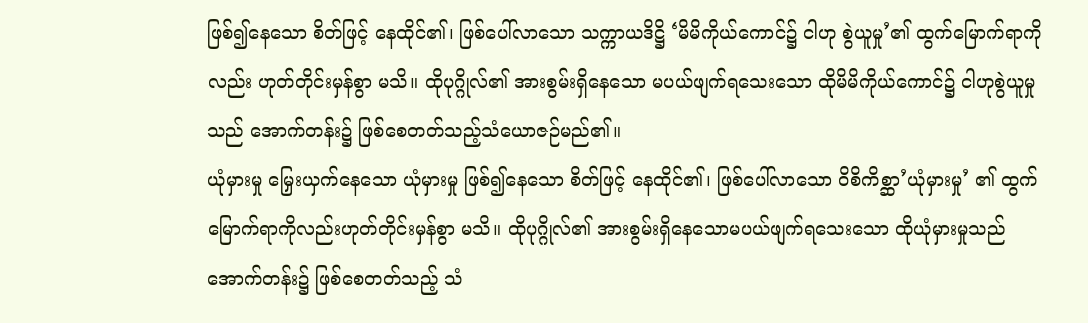ဖြစ်၍နေသော စိတ်ဖြင့် နေထိုင်၏၊ ဖြစ်ပေါ်လာသော သက္ကာယဒိဋ္ဌိ ‘မိမိကိုယ်ကောင်၌ ငါဟု စွဲယူမှု’၏ ထွက်မြောက်ရာကိုလည်း ဟုတ်တိုင်းမှန်စွာ မသိ။ ထိုပုဂ္ဂိုလ်၏ အားစွမ်းရှိနေသော မပယ်ဖျက်ရသေးသော ထိုမိမိကိုယ်ကောင်၌ ငါဟုစွဲယူမှုသည် အောက်တန်း၌ ဖြစ်စေတတ်သည့်သံယောဇဉ်မည်၏။
ယုံမှားမှု မြှေးယှက်နေသော ယုံမှားမှု ဖြစ်၍နေသော စိတ်ဖြင့် နေထိုင်၏၊ ဖြစ်ပေါ်လာသော ဝိစိကိစ္ဆာ’ယုံမှားမှု’ ၏ ထွက်မြောက်ရာကိုလည်းဟုတ်တိုင်းမှန်စွာ မသိ။ ထိုပုဂ္ဂိုလ်၏ အားစွမ်းရှိနေသောမပယ်ဖျက်ရသေးသော ထိုယုံမှားမှုသည် အောက်တန်း၌ ဖြစ်စေတတ်သည့် သံ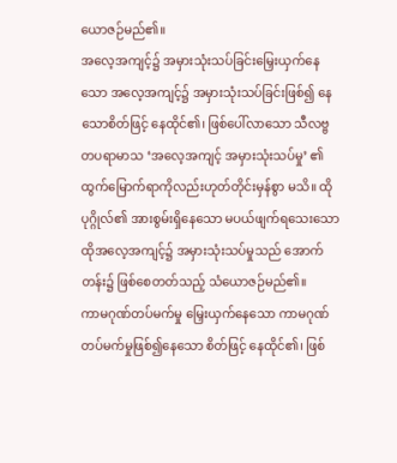ယောဇဉ်မည်၏။
အလေ့အကျင့်၌ အမှားသုံးသပ်ခြင်းမြှေးယှက်နေသော အလေ့အကျင့်၌ အမှားသုံးသပ်ခြင်းဖြစ်၍ နေသောစိတ်ဖြင့် နေထိုင်၏၊ ဖြစ်ပေါ်လာသော သီလဗ္ဗတပရာမာသ ‘အလေ့အကျင့် အမှားသုံးသပ်မှု’ ၏ထွက်မြောက်ရာကိုလည်းဟုတ်တိုင်းမှန်စွာ မသိ။ ထိုပုဂ္ဂိုလ်၏ အားစွမ်းရှိနေသော မပယ်ဖျက်ရသေးသောထိုအလေ့အကျင့်၌ အမှားသုံးသပ်မှုသည် အောက်တန်း၌ ဖြစ်စေတတ်သည့် သံယောဇဉ်မည်၏။
ကာမဂုဏ်တပ်မက်မှု မြှေးယှက်နေသော ကာမဂုဏ်တပ်မက်မှုဖြစ်၍နေသော စိတ်ဖြင့် နေထိုင်၏၊ ဖြစ်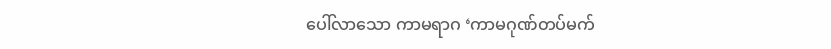ပေါ်လာသော ကာမရာဂ ‘ကာမဂုဏ်တပ်မက်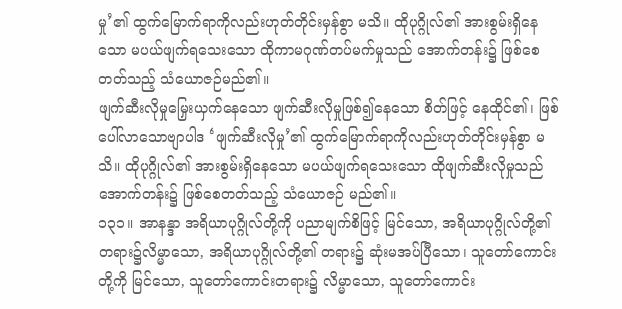မှု’၏ ထွက်မြောက်ရာကိုလည်းဟုတ်တိုင်းမှန်စွာ မသိ။ ထိုပုဂ္ဂိုလ်၏ အားစွမ်းရှိနေသော မပယ်ဖျက်ရသေးသော ထိုကာမဂုဏ်တပ်မက်မှုသည် အောက်တန်း၌ ဖြစ်စေတတ်သည့် သံယောဇဉ်မည်၏။
ဖျက်ဆီးလိုမှုမြှေးယှက်နေသော ဖျက်ဆီးလိုမှုဖြစ်၍နေသော စိတ်ဖြင့် နေထိုင်၏၊ ဖြစ်ပေါ်လာသောဗျာပါဒ ‘ဖျက်ဆီးလိုမှု’၏ ထွက်မြောက်ရာကိုလည်းဟုတ်တိုင်းမှန်စွာ မသိ။ ထိုပုဂ္ဂိုလ်၏ အားစွမ်းရှိနေသော မပယ်ဖျက်ရသေးသော ထိုဖျက်ဆီးလိုမှုသည် အောက်တန်း၌ ဖြစ်စေတတ်သည့် သံယောဇဉ် မည်၏။
၁၃၁။ အာနန္ဒာ အရိယာပုဂ္ဂိုလ်တို့ကို ပညာမျက်စိဖြင့် မြင်သော, အရိယာပုဂ္ဂိုလ်တို့၏ တရား၌လိမ္မာသော, အရိယာပုဂ္ဂိုလ်တို့၏ တရား၌ ဆုံးမအပ်ပြီသော၊ သူတော်ကောင်းတို့ကို မြင်သော, သူတော်ကောင်းတရား၌ လိမ္မာသော, သူတော်ကောင်း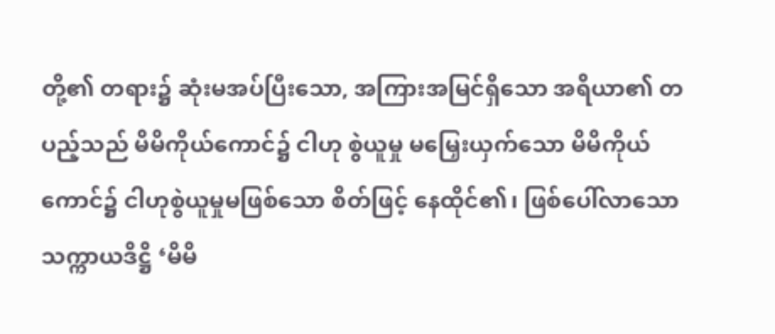တို့၏ တရား၌ ဆုံးမအပ်ပြီးသော, အကြားအမြင်ရှိသော အရိယာ၏ တပည့်သည် မိမိကိုယ်ကောင်၌ ငါဟု စွဲယူမှု မမြှေးယှက်သော မိမိကိုယ်ကောင်၌ ငါဟုစွဲယူမှုမဖြစ်သော စိတ်ဖြင့် နေထိုင်၏၊ ဖြစ်ပေါ်လာသော သက္ကာယဒိဋ္ဌိ ‘မိမိ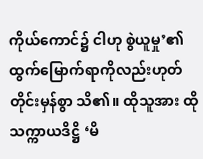ကိုယ်ကောင်၌ ငါဟု စွဲယူမှု’၏ထွက်မြောက်ရာကိုလည်းဟုတ်တိုင်းမှန်စွာ သိ၏။ ထိုသူအား ထိုသက္ကာယဒိဋ္ဌိ ‘မိ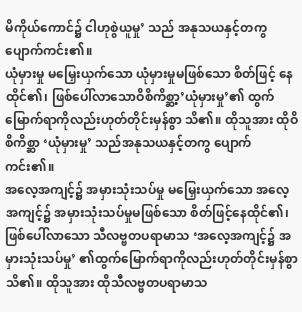မိကိုယ်ကောင်၌ ငါဟုစွဲယူမှု’ သည် အနုသယနှင့်တကွ ပျောက်ကင်း၏။
ယုံမှားမှု မမြှေးယှက်သော ယုံမှားမှုမဖြစ်သော စိတ်ဖြင့် နေထိုင်၏၊ ဖြစ်ပေါ်လာသောဝိစိကိစ္ဆာ့’ယုံမှားမှု’၏ ထွက်မြောက်ရာကိုလည်းဟုတ်တိုင်းမှန်စွာ သိ၏။ ထိုသူအား ထိုဝိစိကိစ္ဆာ ‘ယုံမှားမှု’ သည်အနုသယနှင့်တကွ ပျောက်ကင်း၏။
အလေ့အကျင့်၌ အမှားသုံးသပ်မှု မမြှေးယှက်သော အလေ့အကျင့်၌ အမှားသုံးသပ်မှုမဖြစ်သော စိတ်ဖြင့်နေထိုင်၏၊ ဖြစ်ပေါ်လာသော သီလဗ္ဗတပရာမာသ ‘အလေ့အကျင့်၌ အမှားသုံးသပ်မှု’ ၏ထွက်မြောက်ရာကိုလည်းဟုတ်တိုင်းမှန်စွာ သိ၏။ ထိုသူအား ထိုသီလဗ္ဗတပရာမာသ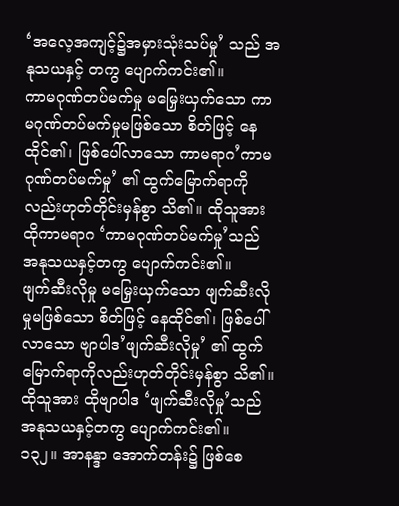‘အလေ့အကျင့်၌အမှားသုံးသပ်မှု’ သည် အနုသယနှင့် တကွ ပျောက်ကင်း၏။
ကာမဂုဏ်တပ်မက်မှု မမြှေးယှက်သော ကာမဂုဏ်တပ်မက်မှုမဖြစ်သော စိတ်ဖြင့် နေထိုင်၏၊ ဖြစ်ပေါ်လာသော ကာမရာဂ’ကာမဂုဏ်တပ်မက်မှု’ ၏ ထွက်မြောက်ရာကိုလည်းဟုတ်တိုင်းမှန်စွာ သိ၏။ ထိုသူအား ထိုကာမရာဂ ‘ကာမဂုဏ်တပ်မက်မှု’သည် အနုသယနှင့်တကွ ပျောက်ကင်း၏။
ဖျက်ဆီးလိုမှု မမြှေးယှက်သော ဖျက်ဆီးလိုမှုမဖြစ်သော စိတ်ဖြင့် နေထိုင်၏၊ ဖြစ်ပေါ်လာသော ဗျာပါဒ’ဖျက်ဆီးလိုမှု’ ၏ ထွက်မြောက်ရာကိုလည်းဟုတ်တိုင်းမှန်စွာ သိ၏။ ထိုသူအား ထိုဗျာပါဒ ‘ဖျက်ဆီးလိုမှု’သည် အနုသယနှင့်တကွ ပျောက်ကင်း၏။
၁၃၂။ အာနန္ဒာ အောက်တန်း၌ ဖြစ်စေ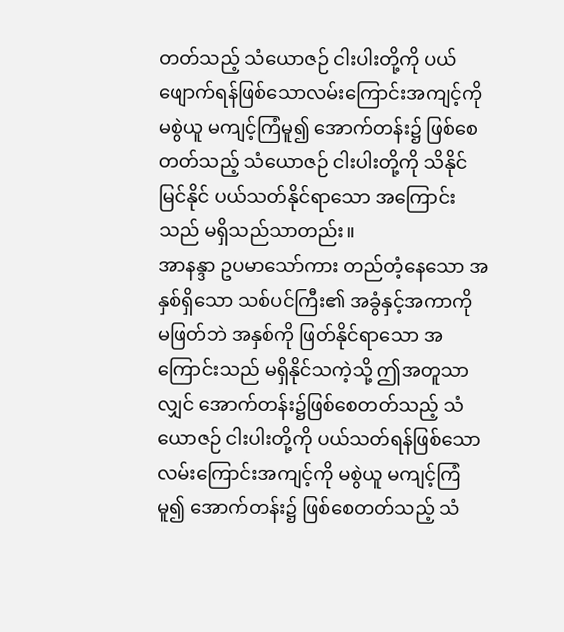တတ်သည့် သံယောဇဉ် ငါးပါးတို့ကို ပယ်ဖျောက်ရန်ဖြစ်သောလမ်းကြောင်းအကျင့်ကို မစွဲယူ မကျင့်ကြံမူ၍ အောက်တန်း၌ ဖြစ်စေတတ်သည့် သံယောဇဉ် ငါးပါးတို့ကို သိနိုင် မြင်နိုင် ပယ်သတ်နိုင်ရာသော အကြောင်းသည် မရှိသည်သာတည်း။
အာနန္ဒာ ဥပမာသော်ကား တည်တံ့နေသော အနှစ်ရှိသော သစ်ပင်ကြီး၏ အခွံနှင့်အကာကို မဖြတ်ဘဲ အနှစ်ကို ဖြတ်နိုင်ရာသော အကြောင်းသည် မရှိနိုင်သကဲ့သို့ ဤအတူသာလျှင် အောက်တန်း၌ဖြစ်စေတတ်သည့် သံယောဇဉ် ငါးပါးတို့ကို ပယ်သတ်ရန်ဖြစ်သော လမ်းကြောင်းအကျင့်ကို မစွဲယူ မကျင့်ကြံမူ၍ အောက်တန်း၌ ဖြစ်စေတတ်သည့် သံ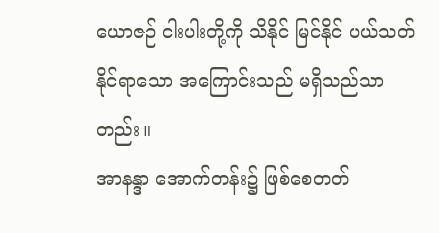ယောဇဉ် ငါးပါးတို့ကို သိနိုင် မြင်နိုင် ပယ်သတ်နိုင်ရာသော အကြောင်းသည် မရှိသည်သာတည်း။
အာနန္ဒာ အောက်တန်း၌ ဖြစ်စေတတ်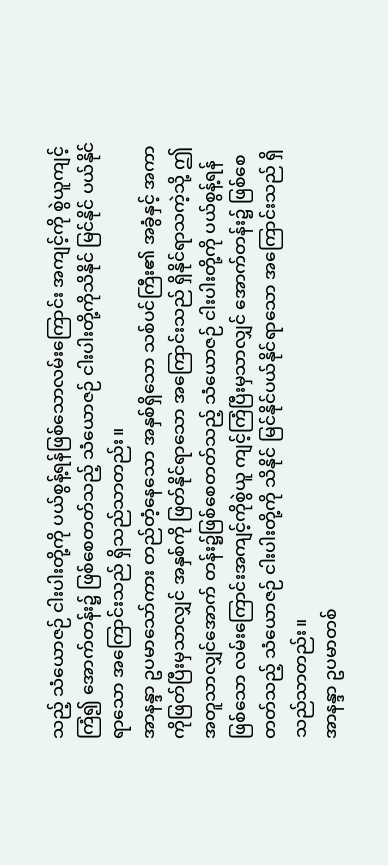သည့် သံယောဇဉ် ငါးပါးတို့ကို ပယ်စွန့်ရန်ဖြစ်သောလမ်းကြောင်း အကျင့်ကို စွဲယူကျင့်ကြံ၍ အောက်တန်း၌ ဖြစ်စေတတ်သည့် သံယောဇဉ် ငါးပါးတို့ကိုသိနိုင် မြင်နိုင် ပယ်နိုင်ရာသော အကြောင်းသည် ရှိသည်သာတည်း။
အာနန္ဒာ ဥပမာသော်ကား တည်တံ့နေသော အနှစ်ရှိသော သစ်ပင်ကြီး၏ အခွံနှင့် အကာကိုဖြတ်ပြီးမှသာလျှင် အနှစ်ကို ဖြတ်နိုင်ရာသော အကြောင်းသည် ရှိနိုင်ရာသကဲ့သို့ ဤအတူသာလျှင်အောက် တန်း၌ဖြစ်စေတတ်သည့် သံယောဇဉ် ငါးပါးတို့ကို ပယ်စွန့်ရန်ဖြစ်သော လမ်းကြောင်းအကျင့်ကိုစွဲယူ ကျင့်ကြံပြီးမှသာလျှင် အောက်တန်း၌ ဖြစ်စေတတ်သည့် သံယောဇဉ် ငါးပါးတို့ကို သိနိုင် မြင်နိုင်ပယ်နိုင်ရာသော အကြောင်းသည် ရှိသည်သာတည်း။
အာနန္ဒာ ဥပမာတစ်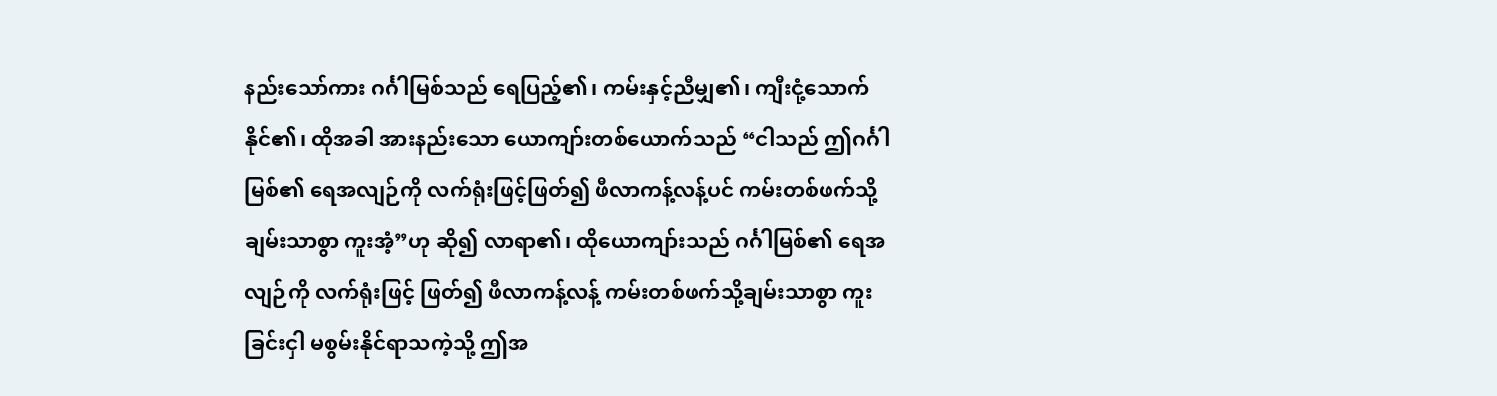နည်းသော်ကား ဂင်္ဂါမြစ်သည် ရေပြည့်၏၊ ကမ်းနှင့်ညီမျှ၏၊ ကျီးငုံ့သောက် နိုင်၏၊ ထိုအခါ အားနည်းသော ယောကျာ်းတစ်ယောက်သည် “ငါသည် ဤဂင်္ဂါမြစ်၏ ရေအလျဉ်ကို လက်ရုံးဖြင့်ဖြတ်၍ ဖီလာကန့်လန့်ပင် ကမ်းတစ်ဖက်သို့ ချမ်းသာစွာ ကူးအံ့”ဟု ဆို၍ လာရာ၏၊ ထိုယောကျာ်းသည် ဂင်္ဂါမြစ်၏ ရေအလျဉ်ကို လက်ရုံးဖြင့် ဖြတ်၍ ဖီလာကန့်လန့် ကမ်းတစ်ဖက်သို့ချမ်းသာစွာ ကူးခြင်းငှါ မစွမ်းနိုင်ရာသကဲ့သို့ ဤအ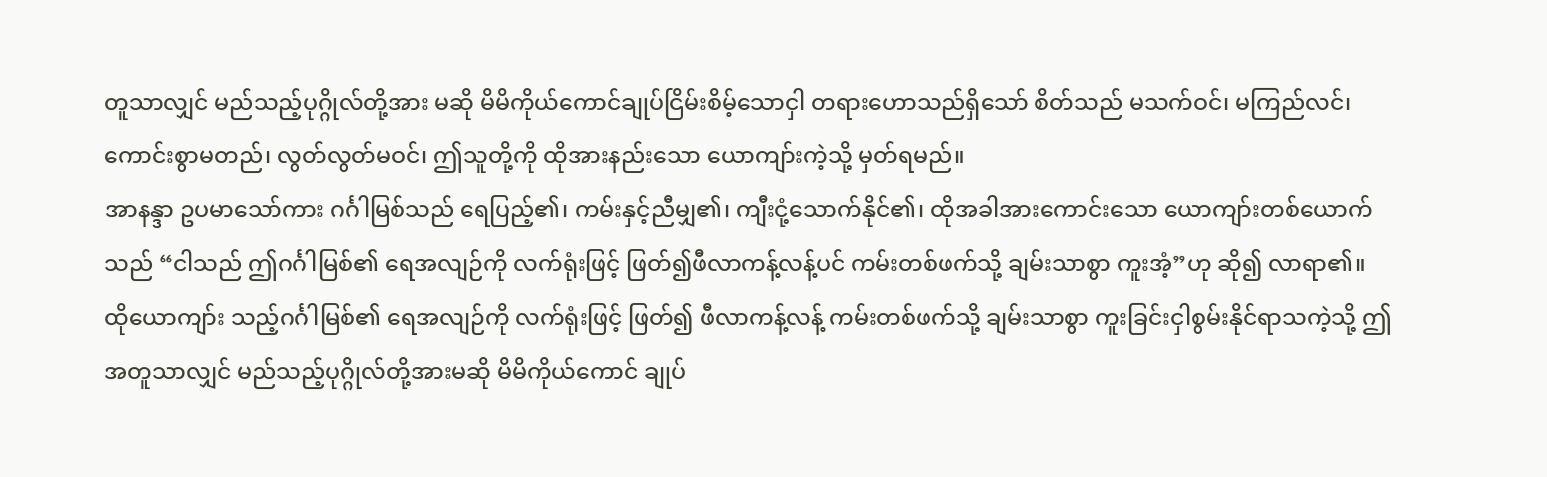တူသာလျှင် မည်သည့်ပုဂ္ဂိုလ်တို့အား မဆို မိမိကိုယ်ကောင်ချုပ်ငြိမ်းစိမ့်သောငှါ တရားဟောသည်ရှိသော် စိတ်သည် မသက်ဝင်၊ မကြည်လင်၊ ကောင်းစွာမတည်၊ လွတ်လွတ်မဝင်၊ ဤသူတို့ကို ထိုအားနည်းသော ယောကျာ်းကဲ့သို့ မှတ်ရမည်။
အာနန္ဒာ ဥပမာသော်ကား ဂင်္ဂါမြစ်သည် ရေပြည့်၏၊ ကမ်းနှင့်ညီမျှ၏၊ ကျီးငုံ့သောက်နိုင်၏၊ ထိုအခါအားကောင်းသော ယောကျာ်းတစ်ယောက်သည် “ငါသည် ဤဂင်္ဂါမြစ်၏ ရေအလျဉ်ကို လက်ရုံးဖြင့် ဖြတ်၍ဖီလာကန့်လန့်ပင် ကမ်းတစ်ဖက်သို့ ချမ်းသာစွာ ကူးအံ့”ဟု ဆို၍ လာရာ၏။ ထိုယောကျာ်း သည့်ဂင်္ဂါမြစ်၏ ရေအလျဉ်ကို လက်ရုံးဖြင့် ဖြတ်၍ ဖီလာကန့်လန့် ကမ်းတစ်ဖက်သို့ ချမ်းသာစွာ ကူးခြင်းငှါစွမ်းနိုင်ရာသကဲ့သို့ ဤအတူသာလျှင် မည်သည့်ပုဂ္ဂိုလ်တို့အားမဆို မိမိကိုယ်ကောင် ချုပ်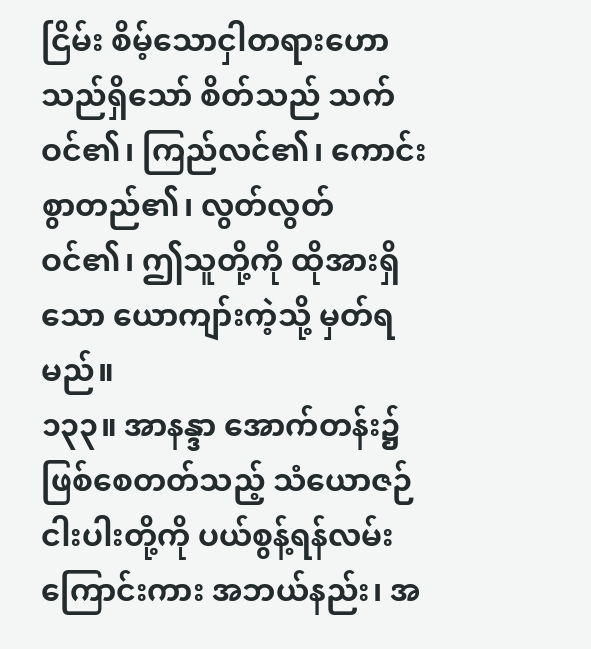ငြိမ်း စိမ့်သောငှါတရားဟောသည်ရှိသော် စိတ်သည် သက်ဝင်၏၊ ကြည်လင်၏၊ ကောင်းစွာတည်၏၊ လွတ်လွတ် ဝင်၏၊ ဤသူတို့ကို ထိုအားရှိသော ယောကျာ်းကဲ့သို့ မှတ်ရမည်။
၁၃၃။ အာနန္ဒာ အောက်တန်း၌ ဖြစ်စေတတ်သည့် သံယောဇဉ် ငါးပါးတို့ကို ပယ်စွန့်ရန်လမ်းကြောင်းကား အဘယ်နည်း၊ အ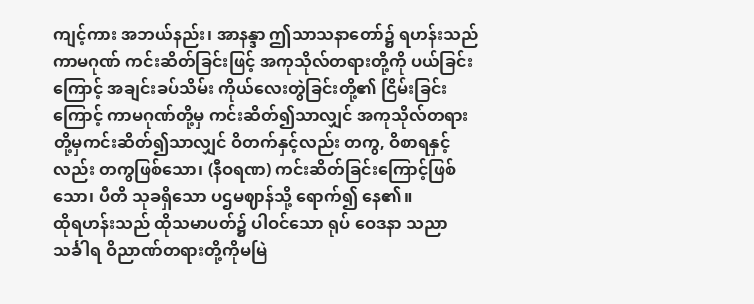ကျင့်ကား အဘယ်နည်း၊ အာနန္ဒာ ဤသာသနာတော်၌ ရဟန်းသည်ကာမဂုဏ် ကင်းဆိတ်ခြင်းဖြင့် အကုသိုလ်တရားတို့ကို ပယ်ခြင်းကြောင့် အချင်းခပ်သိမ်း ကိုယ်လေးတွဲခြင်းတို့၏ ငြိမ်းခြင်းကြောင့် ကာမဂုဏ်တို့မှ ကင်းဆိတ်၍သာလျှင် အကုသိုလ်တရားတို့မှကင်းဆိတ်၍သာလျှင် ဝိတက်နှင့်လည်း တကွ, ဝိစာရနှင့်လည်း တကွဖြစ်သော၊ (နီဝရဏ) ကင်းဆိတ်ခြင်းကြောင့်ဖြစ်သော၊ ပီတိ သုခရှိသော ပဌမဈာန်သို့ ရောက်၍ နေ၏။
ထိုရဟန်းသည် ထိုသမာပတ်၌ ပါဝင်သော ရုပ် ဝေဒနာ သညာ သင်္ခါရ ဝိညာဏ်တရားတို့ကိုမမြဲ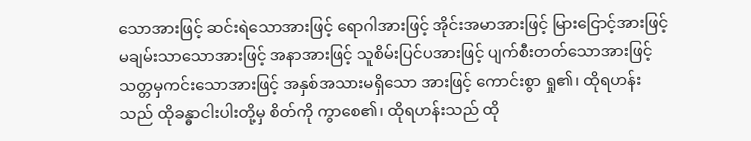သောအားဖြင့် ဆင်းရဲသောအားဖြင့် ရောဂါအားဖြင့် အိုင်းအမာအားဖြင့် မြားငြောင့်အားဖြင့် မချမ်းသာသောအားဖြင့် အနာအားဖြင့် သူစိမ်းပြင်ပအားဖြင့် ပျက်စီးတတ်သောအားဖြင့် သတ္တမှကင်းသောအားဖြင့် အနှစ်အသားမရှိသော အားဖြင့် ကောင်းစွာ ရှု၏၊ ထိုရဟန်းသည် ထိုခန္ဓာငါးပါးတို့မှ စိတ်ကို ကွာစေ၏၊ ထိုရဟန်းသည် ထို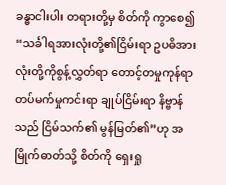ခန္ဓာငါးပါး တရားတို့မှ စိတ်ကို ကွာစေ၍ “သင်္ခါရအားလုံးတို့၏ငြိမ်းရာ ဥပဓိအားလုံးတို့ကိုစွန့်လွှတ်ရာ တောင့်တမှုကုန်ရာ တပ်မက်မှုကင်းရာ ချုပ်ငြိမ်းရာ နိဗ္ဗာန်သည် ငြိမ်သက်၏ မွန်မြတ်၏”ဟု အမြိုက်ဓာတ်သို့ စိတ်ကို ရှေးရှု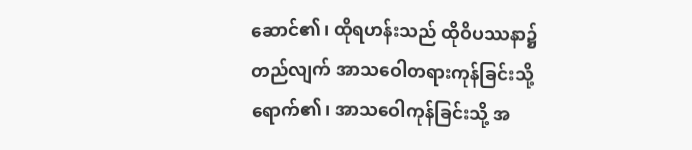ဆောင်၏၊ ထိုရဟန်းသည် ထိုဝိပဿနာ၌ တည်လျက် အာသဝေါတရားကုန်ခြင်းသို့ ရောက်၏၊ အာသဝေါကုန်ခြင်းသို့ အ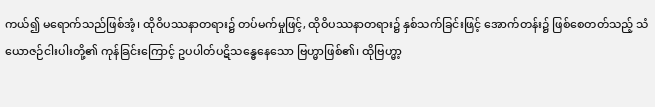ကယ်၍ မရောက်သည်ဖြစ်အံ့၊ ထိုဝိပဿနာတရား၌ တပ်မက်မှုဖြင့်, ထိုဝိပဿနာတရား၌ နှစ်သက်ခြင်းဖြင့် အောက်တန်း၌ ဖြစ်စေတတ်သည့် သံယောဇဉ်ငါးပါးတို့၏ ကုန်ခြင်းကြောင့် ဥပပါတ်ပဋိသန္ဓေနေသော ဗြဟ္မာဖြစ်၏၊ ထိုဗြဟ္မာ့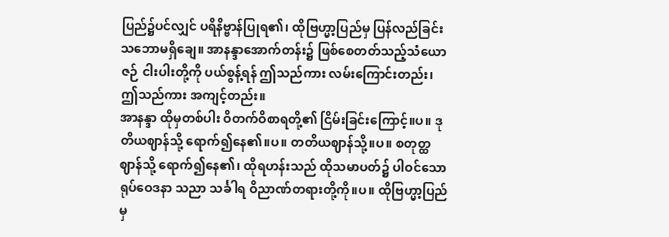ပြည်၌ပင်လျှင် ပရိနိဗ္ဗာန်ပြုရ၏၊ ထိုဗြဟ္မာ့ပြည်မှ ပြန်လည်ခြင်းသဘောမရှိချေ။ အာနန္ဒာအောက်တန်း၌ ဖြစ်စေတတ်သည့်သံယောဇဉ် ငါးပါးတို့ကို ပယ်စွန့်ရန် ဤသည်ကား လမ်းကြောင်းတည်း၊ ဤသည်ကား အကျင့်တည်း။
အာနန္ဒာ ထိုမှတစ်ပါး ဝိတက်ဝိစာရတို့၏ ငြိမ်းခြင်းကြောင့်။ပ။ ဒုတိယဈာန်သို့ ရောက်၍နေ၏။ပ။ တတိယဈာန်သို့။ပ။ စတုတ္ထဈာန်သို့ ရောက်၍နေ၏၊ ထိုရဟန်းသည် ထိုသမာပတ်၌ ပါဝင်သော ရုပ်ဝေဒနာ သညာ သင်္ခါရ ဝိညာဏ်တရားတို့ကို။ပ။ ထိုဗြဟ္မာ့ပြည်မှ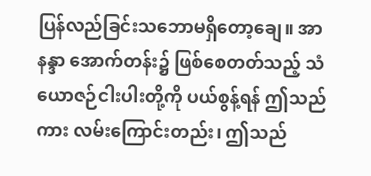ပြန်လည်ခြင်းသဘောမရှိတော့ချေ။ အာနန္ဒာ အောက်တန်း၌ ဖြစ်စေတတ်သည့် သံယောဇဉ်ငါးပါးတို့ကို ပယ်စွန့်ရန် ဤသည်ကား လမ်းကြောင်းတည်း၊ ဤသည်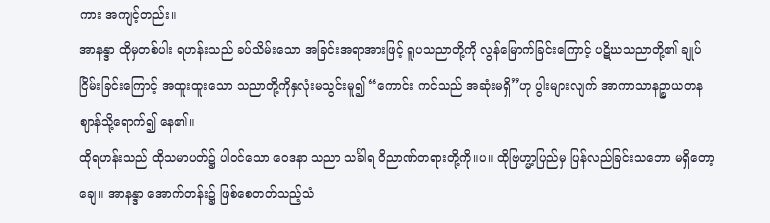ကား အကျင့်တည်း။
အာနန္ဒာ ထိုမှတစ်ပါး ရဟန်းသည် ခပ်သိမ်းသော အခြင်းအရာအားဖြင့် ရူပသညာတို့ကို လွန်မြောက်ခြင်းကြောင့် ပဋိဃသညာတို့၏ ချုပ်ငြိမ်းခြင်းကြောင့် အထူးထူးသော သညာတို့ကိုနှလုံးမသွင်းမူ၍ “ကောင်း ကင်သည် အဆုံးမရှိ”ဟု ပွါးများလျက် အာကာသာနဉ္စာယတနဈာန်သို့ရောက်၍ နေ၏။
ထိုရဟန်းသည် ထိုသမာပတ်၌ ပါဝင်သော ဝေဒနာ သညာ သင်္ခါရ ဝိညာဏ်တရားတို့ကို။ပ။ ထိုဗြဟ္မာ့ပြည်မှ ပြန်လည်ခြင်းသဘော မရှိတော့ချေ။ အာနန္ဒာ အောက်တန်း၌ ဖြစ်စေတတ်သည့်သံ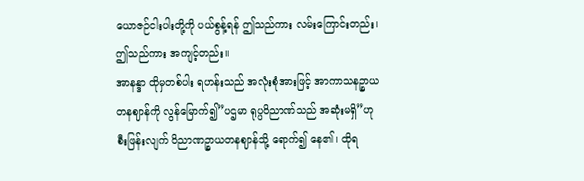ယောဇဉ်ငါးပါးတို့ကို ပယ်စွန့်ရန် ဤသည်ကား လမ်းကြောင်းတည်း၊ ဤသည်ကား အကျင့်တည်း။
အာနန္ဒာ ထိုမှတစ်ပါး ရဟန်းသည် အလုံးစုံအားဖြင့် အာကာသနဉ္စာယတနဈာန်ကို လွန်မြောက်၍”ပဌမာ ရုပ္ပဝိညာဏ်သည် အဆုံးမရှိ”ဟု စီးဖြန်းလျက် ဝိညာဏဉ္စာယတနဈာန်သို့ ရောက်၍ နေ၏၊ ထိုရ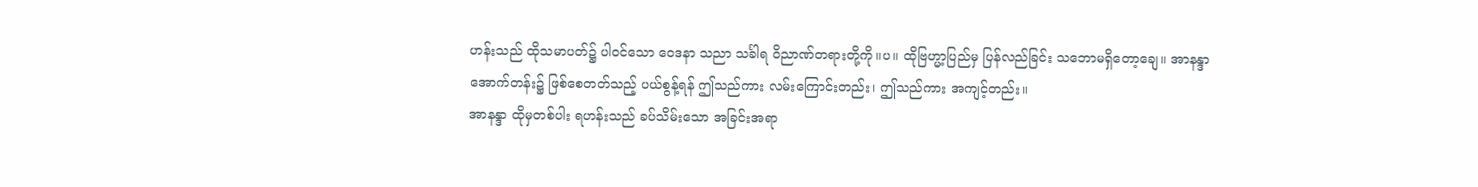ဟန်းသည် ထိုသမာပတ်၌ ပါဝင်သော ဝေဒနာ သညာ သင်္ခါရ ဝိညာဏ်တရားတို့ကို။ပ။ ထိုဗြဟ္မာ့ပြည်မှ ပြန်လည်ခြင်း သဘောမရှိတော့ချေ။ အာနန္ဒာ အောက်တန်း၌ ဖြစ်စေတတ်သည့် ပယ်စွန့်ရန် ဤသည်ကား လမ်းကြောင်းတည်း၊ ဤသည်ကား အကျင့်တည်း။
အာနန္ဒာ ထိုမှတစ်ပါး ရဟန်းသည် ခပ်သိမ်းသော အခြင်းအရာ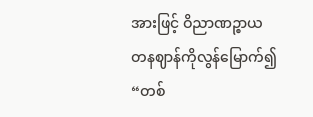အားဖြင့် ဝိညာဏဉ္စာယတနဈာန်ကိုလွန်မြောက်၍ “တစ်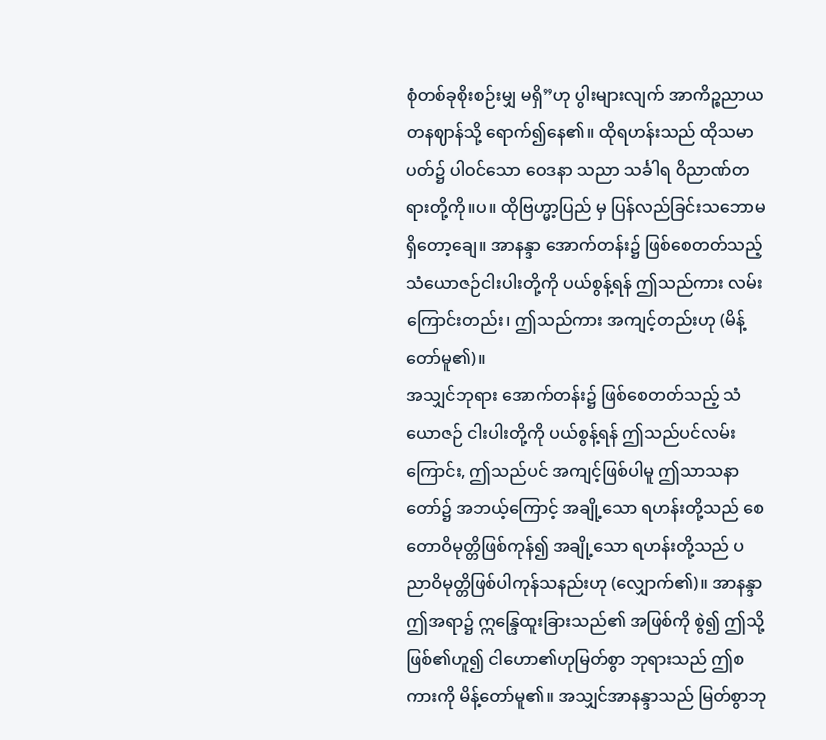စုံတစ်ခုစိုးစဉ်းမျှ မရှိ”ဟု ပွါးများလျက် အာကိဉ္စညာယတနဈာန်သို့ ရောက်၍နေ၏။ ထိုရဟန်းသည် ထိုသမာပတ်၌ ပါဝင်သော ဝေဒနာ သညာ သင်္ခါရ ဝိညာဏ်တရားတို့ကို။ပ။ ထိုဗြဟ္မာ့ပြည် မှ ပြန်လည်ခြင်းသဘောမရှိတော့ချေ။ အာနန္ဒာ အောက်တန်း၌ ဖြစ်စေတတ်သည့်သံယောဇဉ်ငါးပါးတို့ကို ပယ်စွန့်ရန် ဤသည်ကား လမ်းကြောင်းတည်း၊ ဤသည်ကား အကျင့်တည်းဟု (မိန့်တော်မူ၏)။
အသျှင်ဘုရား အောက်တန်း၌ ဖြစ်စေတတ်သည့် သံယောဇဉ် ငါးပါးတို့ကို ပယ်စွန့်ရန် ဤသည်ပင်လမ်းကြောင်း, ဤသည်ပင် အကျင့်ဖြစ်ပါမူ ဤသာသနာတော်၌ အဘယ့်ကြောင့် အချို့သော ရဟန်းတို့သည် စေတောဝိမုတ္တိဖြစ်ကုန်၍ အချို့သော ရဟန်းတို့သည် ပညာဝိမုတ္တိဖြစ်ပါကုန်သနည်းဟု (လျှောက်၏)။ အာနန္ဒာ ဤအရာ၌ ဣန္ဒြေထူးခြားသည်၏ အဖြစ်ကို စွဲ၍ ဤသို့ ဖြစ်၏ဟူ၍ ငါဟော၏ဟုမြတ်စွာ ဘုရားသည် ဤစကားကို မိန့်တော်မူ၏။ အသျှင်အာနန္ဒာသည် မြတ်စွာဘု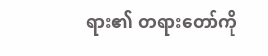ရား၏ တရားတော်ကို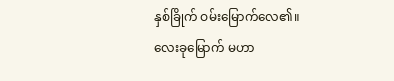နှစ်ခြိုက် ဝမ်းမြောက်လေ၏။
လေးခုမြောက် မဟာ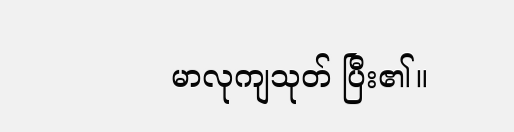မာလုကျသုတ် ပြီး၏။